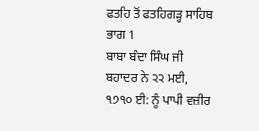ਫਤਹਿ ਤੋਂ ਫਤਹਿਗੜ੍ਹ ਸਾਹਿਬ
ਭਾਗ 1
ਬਾਬਾ ਬੰਦਾ ਸਿੰਘ ਜੀ ਬਹਾਦਰ ਨੇ ੨੨ ਮਈ, ੧੭੧੦ ਈ: ਨੂੰ ਪਾਪੀ ਵਜ਼ੀਰ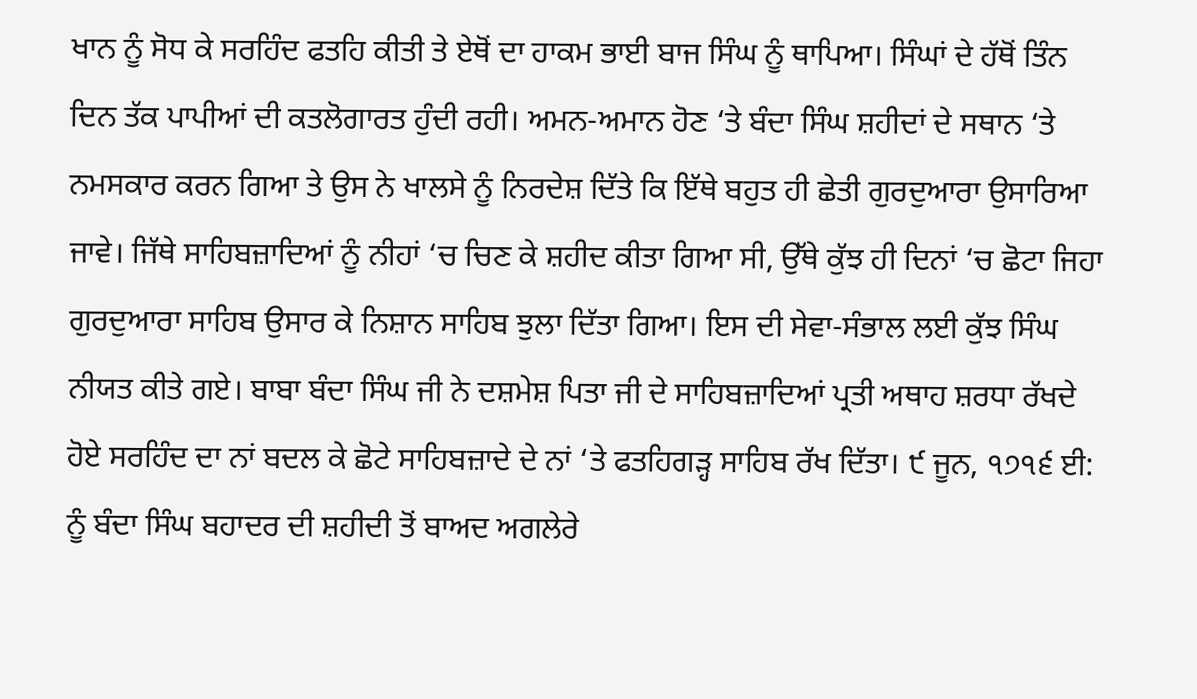ਖਾਨ ਨੂੰ ਸੋਧ ਕੇ ਸਰਹਿੰਦ ਫਤਹਿ ਕੀਤੀ ਤੇ ਏਥੋਂ ਦਾ ਹਾਕਮ ਭਾਈ ਬਾਜ ਸਿੰਘ ਨੂੰ ਥਾਪਿਆ। ਸਿੰਘਾਂ ਦੇ ਹੱਥੋਂ ਤਿੰਨ ਦਿਨ ਤੱਕ ਪਾਪੀਆਂ ਦੀ ਕਤਲੋਗਾਰਤ ਹੁੰਦੀ ਰਹੀ। ਅਮਨ-ਅਮਾਨ ਹੋਣ ‘ਤੇ ਬੰਦਾ ਸਿੰਘ ਸ਼ਹੀਦਾਂ ਦੇ ਸਥਾਨ ‘ਤੇ ਨਮਸਕਾਰ ਕਰਨ ਗਿਆ ਤੇ ਉਸ ਨੇ ਖਾਲਸੇ ਨੂੰ ਨਿਰਦੇਸ਼ ਦਿੱਤੇ ਕਿ ਇੱਥੇ ਬਹੁਤ ਹੀ ਛੇਤੀ ਗੁਰਦੁਆਰਾ ਉਸਾਰਿਆ ਜਾਵੇ। ਜਿੱਥੇ ਸਾਹਿਬਜ਼ਾਦਿਆਂ ਨੂੰ ਨੀਹਾਂ ‘ਚ ਚਿਣ ਕੇ ਸ਼ਹੀਦ ਕੀਤਾ ਗਿਆ ਸੀ, ਉੱਥੇ ਕੁੱਝ ਹੀ ਦਿਨਾਂ ‘ਚ ਛੋਟਾ ਜਿਹਾ ਗੁਰਦੁਆਰਾ ਸਾਹਿਬ ਉਸਾਰ ਕੇ ਨਿਸ਼ਾਨ ਸਾਹਿਬ ਝੁਲਾ ਦਿੱਤਾ ਗਿਆ। ਇਸ ਦੀ ਸੇਵਾ-ਸੰਭਾਲ ਲਈ ਕੁੱਝ ਸਿੰਘ ਨੀਯਤ ਕੀਤੇ ਗਏ। ਬਾਬਾ ਬੰਦਾ ਸਿੰਘ ਜੀ ਨੇ ਦਸ਼ਮੇਸ਼ ਪਿਤਾ ਜੀ ਦੇ ਸਾਹਿਬਜ਼ਾਦਿਆਂ ਪ੍ਰਤੀ ਅਥਾਹ ਸ਼ਰਧਾ ਰੱਖਦੇ ਹੋਏ ਸਰਹਿੰਦ ਦਾ ਨਾਂ ਬਦਲ ਕੇ ਛੋਟੇ ਸਾਹਿਬਜ਼ਾਦੇ ਦੇ ਨਾਂ ‘ਤੇ ਫਤਹਿਗੜ੍ਹ ਸਾਹਿਬ ਰੱਖ ਦਿੱਤਾ। ੯ ਜੂਨ, ੧੭੧੬ ਈ: ਨੂੰ ਬੰਦਾ ਸਿੰਘ ਬਹਾਦਰ ਦੀ ਸ਼ਹੀਦੀ ਤੋਂ ਬਾਅਦ ਅਗਲੇਰੇ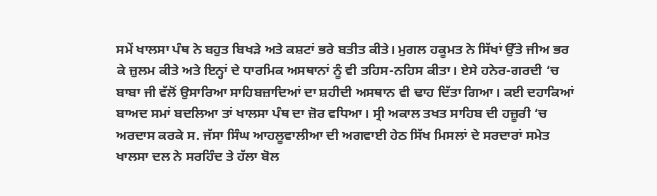ਸਮੇਂ ਖਾਲਸਾ ਪੰਥ ਨੇ ਬਹੁਤ ਬਿਖੜੇ ਅਤੇ ਕਸ਼ਟਾਂ ਭਰੇ ਬਤੀਤ ਕੀਤੇ। ਮੁਗਲ ਹਕੂਮਤ ਨੇ ਸਿੱਖਾਂ ਉੱਤੇ ਜੀਅ ਭਰ ਕੇ ਜ਼ੁਲਮ ਕੀਤੇ ਅਤੇ ਇਨ੍ਹਾਂ ਦੇ ਧਾਰਮਿਕ ਅਸਥਾਨਾਂ ਨੂੰ ਵੀ ਤਹਿਸ-ਨਹਿਸ ਕੀਤਾ। ਏਸੇ ਹਨੇਰ-ਗਰਦੀ ‘ਚ ਬਾਬਾ ਜੀ ਵੱਲੋਂ ਉਸਾਰਿਆ ਸਾਹਿਬਜ਼ਾਦਿਆਂ ਦਾ ਸ਼ਹੀਦੀ ਅਸਥਾਨ ਵੀ ਢਾਹ ਦਿੱਤਾ ਗਿਆ। ਕਈ ਦਹਾਕਿਆਂ ਬਾਅਦ ਸਮਾਂ ਬਦਲਿਆ ਤਾਂ ਖਾਲਸਾ ਪੰਥ ਦਾ ਜ਼ੋਰ ਵਧਿਆ। ਸ੍ਰੀ ਅਕਾਲ ਤਖਤ ਸਾਹਿਬ ਦੀ ਹਜ਼ੂਰੀ ‘ਚ ਅਰਦਾਸ ਕਰਕੇ ਸ. ਜੱਸਾ ਸਿੰਘ ਆਹਲੂਵਾਲੀਆ ਦੀ ਅਗਵਾਈ ਹੇਠ ਸਿੱਖ ਮਿਸਲਾਂ ਦੇ ਸਰਦਾਰਾਂ ਸਮੇਤ ਖਾਲਸਾ ਦਲ ਨੇ ਸਰਹਿੰਦ ਤੇ ਹੱਲਾ ਬੋਲ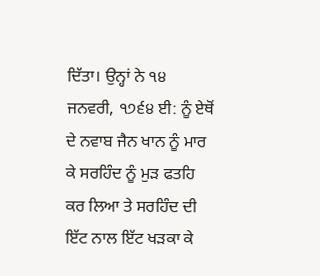ਦਿੱਤਾ। ਉਨ੍ਹਾਂ ਨੇ ੧੪ ਜਨਵਰੀ, ੧੭੬੪ ਈ: ਨੂੰ ਏਥੋਂ ਦੇ ਨਵਾਬ ਜੈਨ ਖਾਨ ਨੂੰ ਮਾਰ ਕੇ ਸਰਹਿੰਦ ਨੂੰ ਮੁੜ ਫਤਹਿ ਕਰ ਲਿਆ ਤੇ ਸਰਹਿੰਦ ਦੀ ਇੱਟ ਨਾਲ ਇੱਟ ਖੜਕਾ ਕੇ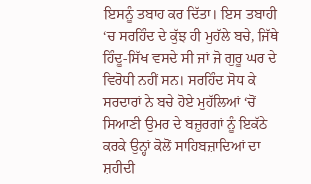ਇਸਨੂੰ ਤਬਾਹ ਕਰ ਦਿੱਤਾ। ਇਸ ਤਬਾਹੀ ‘ਚ ਸਰਹਿੰਦ ਦੇ ਕੁੱਝ ਹੀ ਮੁਹੱਲੇ ਬਚੇ, ਜਿੱਥੇ ਹਿੰਦੂ-ਸਿੱਖ ਵਸਦੇ ਸੀ ਜਾਂ ਜੋ ਗੁਰੂ ਘਰ ਦੇ ਵਿਰੋਧੀ ਨਹੀਂ ਸਨ। ਸਰਹਿੰਦ ਸੋਧ ਕੇ ਸਰਦਾਰਾਂ ਨੇ ਬਚੇ ਹੋਏ ਮੁਹੱਲਿਆਂ ‘ਚੋਂ ਸਿਆਣੀ ਉਮਰ ਦੇ ਬਜ਼ੁਰਗਾਂ ਨੂੰ ਇਕੱਠੇ ਕਰਕੇ ਉਨ੍ਹਾਂ ਕੋਲੋਂ ਸਾਹਿਬਜ਼ਾਦਿਆਂ ਦਾ ਸ਼ਹੀਦੀ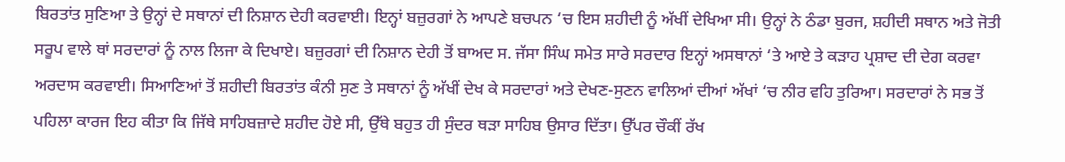ਬਿਰਤਾਂਤ ਸੁਣਿਆ ਤੇ ਉਨ੍ਹਾਂ ਦੇ ਸਥਾਨਾਂ ਦੀ ਨਿਸ਼ਾਨ ਦੇਹੀ ਕਰਵਾਈ। ਇਨ੍ਹਾਂ ਬਜ਼ੁਰਗਾਂ ਨੇ ਆਪਣੇ ਬਚਪਨ ‘ਚ ਇਸ ਸ਼ਹੀਦੀ ਨੂੰ ਅੱਖੀਂ ਦੇਖਿਆ ਸੀ। ਉਨ੍ਹਾਂ ਨੇ ਠੰਡਾ ਬੁਰਜ, ਸ਼ਹੀਦੀ ਸਥਾਨ ਅਤੇ ਜੋਤੀ ਸਰੂਪ ਵਾਲੇ ਥਾਂ ਸਰਦਾਰਾਂ ਨੂੰ ਨਾਲ ਲਿਜਾ ਕੇ ਦਿਖਾਏ। ਬਜ਼ੁਰਗਾਂ ਦੀ ਨਿਸ਼ਾਨ ਦੇਹੀ ਤੋਂ ਬਾਅਦ ਸ. ਜੱਸਾ ਸਿੰਘ ਸਮੇਤ ਸਾਰੇ ਸਰਦਾਰ ਇਨ੍ਹਾਂ ਅਸਥਾਨਾਂ ‘ਤੇ ਆਏ ਤੇ ਕੜਾਹ ਪ੍ਰਸ਼ਾਦ ਦੀ ਦੇਗ ਕਰਵਾ ਅਰਦਾਸ ਕਰਵਾਈ। ਸਿਆਣਿਆਂ ਤੋਂ ਸ਼ਹੀਦੀ ਬਿਰਤਾਂਤ ਕੰਨੀ ਸੁਣ ਤੇ ਸਥਾਨਾਂ ਨੂੰ ਅੱਖੀਂ ਦੇਖ ਕੇ ਸਰਦਾਰਾਂ ਅਤੇ ਦੇਖਣ-ਸੁਣਨ ਵਾਲਿਆਂ ਦੀਆਂ ਅੱਖਾਂ ‘ਚ ਨੀਰ ਵਹਿ ਤੁਰਿਆ। ਸਰਦਾਰਾਂ ਨੇ ਸਭ ਤੋਂ ਪਹਿਲਾ ਕਾਰਜ ਇਹ ਕੀਤਾ ਕਿ ਜਿੱਥੇ ਸਾਹਿਬਜ਼ਾਦੇ ਸ਼ਹੀਦ ਹੋਏ ਸੀ, ਉੱਥੇ ਬਹੁਤ ਹੀ ਸੁੰਦਰ ਥੜਾ ਸਾਹਿਬ ਉਸਾਰ ਦਿੱਤਾ। ਉੱਪਰ ਚੌਕੀਂ ਰੱਖ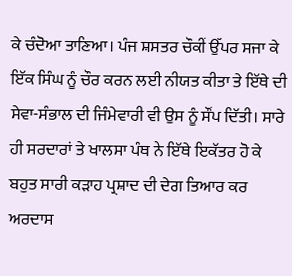ਕੇ ਚੰਦੋਆ ਤਾਣਿਆ। ਪੰਜ ਸ਼ਸਤਰ ਚੌਕੀਂ ਉੱਪਰ ਸਜਾ ਕੇ ਇੱਕ ਸਿੰਘ ਨੂੰ ਚੌਰ ਕਰਨ ਲਈ ਨੀਯਤ ਕੀਤਾ ਤੇ ਇੱਥੇ ਦੀ ਸੇਵਾ-ਸੰਭਾਲ ਦੀ ਜਿੰਮੇਵਾਰੀ ਵੀ ਉਸ ਨੂੰ ਸੌਂਪ ਦਿੱਤੀ। ਸਾਰੇ ਹੀ ਸਰਦਾਰਾਂ ਤੇ ਖਾਲਸਾ ਪੰਥ ਨੇ ਇੱਥੇ ਇਕੱਤਰ ਹੋ ਕੇ ਬਹੁਤ ਸਾਰੀ ਕੜਾਹ ਪ੍ਰਸ਼ਾਦ ਦੀ ਦੇਗ ਤਿਆਰ ਕਰ ਅਰਦਾਸ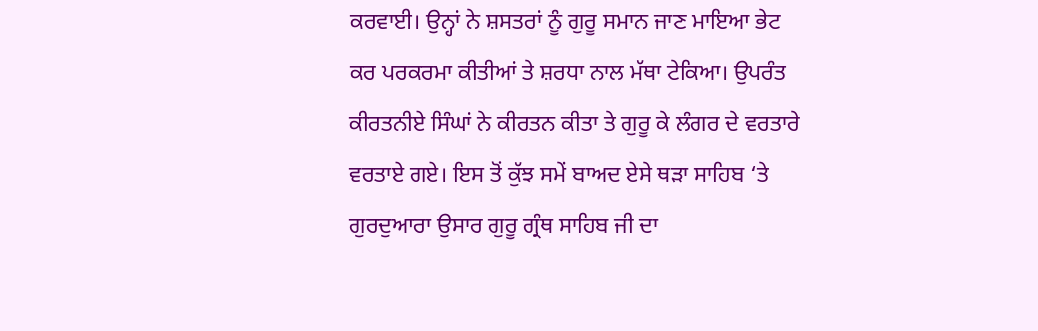ਕਰਵਾਈ। ਉਨ੍ਹਾਂ ਨੇ ਸ਼ਸਤਰਾਂ ਨੂੰ ਗੁਰੂ ਸਮਾਨ ਜਾਣ ਮਾਇਆ ਭੇਟ ਕਰ ਪਰਕਰਮਾ ਕੀਤੀਆਂ ਤੇ ਸ਼ਰਧਾ ਨਾਲ ਮੱਥਾ ਟੇਕਿਆ। ਉਪਰੰਤ ਕੀਰਤਨੀਏ ਸਿੰਘਾਂ ਨੇ ਕੀਰਤਨ ਕੀਤਾ ਤੇ ਗੁਰੂ ਕੇ ਲੰਗਰ ਦੇ ਵਰਤਾਰੇ ਵਰਤਾਏ ਗਏ। ਇਸ ਤੋਂ ਕੁੱਝ ਸਮੇਂ ਬਾਅਦ ਏਸੇ ਥੜਾ ਸਾਹਿਬ ‘ਤੇ ਗੁਰਦੁਆਰਾ ਉਸਾਰ ਗੁਰੂ ਗ੍ਰੰਥ ਸਾਹਿਬ ਜੀ ਦਾ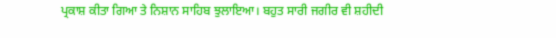ਪ੍ਰਕਾਸ਼ ਕੀਤਾ ਗਿਆ ਤੇ ਨਿਸ਼ਾਨ ਸਾਹਿਬ ਝੁਲਾਇਆ। ਬਹੁਤ ਸਾਰੀ ਜਗੀਰ ਵੀ ਸ਼ਹੀਦੀ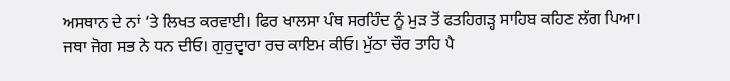ਅਸਥਾਨ ਦੇ ਨਾਂ ‘ਤੇ ਲਿਖਤ ਕਰਵਾਈ। ਫਿਰ ਖਾਲਸਾ ਪੰਥ ਸਰਹਿੰਦ ਨੂੰ ਮੁੜ ਤੋਂ ਫਤਹਿਗੜ੍ਹ ਸਾਹਿਬ ਕਹਿਣ ਲੱਗ ਪਿਆ।
ਜਥਾ ਜੋਗ ਸਭ ਨੇ ਧਨ ਦੀਓ। ਗੁਰੁਦ੍ਵਾਰਾ ਰਚ ਕਾਇਮ ਕੀਓ। ਮੁੱਠਾ ਚੌਰ ਤਾਹਿ ਪੈ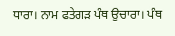ਧਾਰਾ। ਨਾਮ ਫਤੇਗੜ ਪੰਥ ਉਚਾਰਾ। ਪੰਥ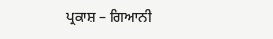ਪ੍ਰਕਾਸ਼ – ਗਿਆਨੀ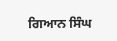ਗਿਆਨ ਸਿੰਘ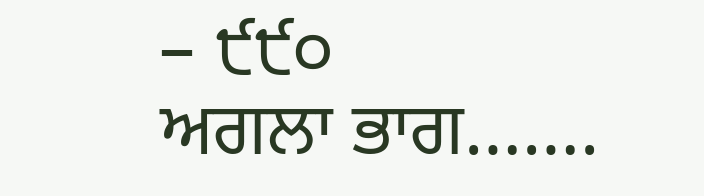– ੯੯੦
ਅਗਲਾ ਭਾਗ…….